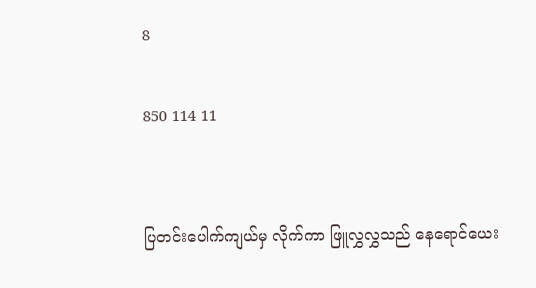8

850 114 11


ပြတင်းပေါက်ကျယ်မှ လိုက်ကာ ဖြူလွှလွှသည် နေရောင်ယေး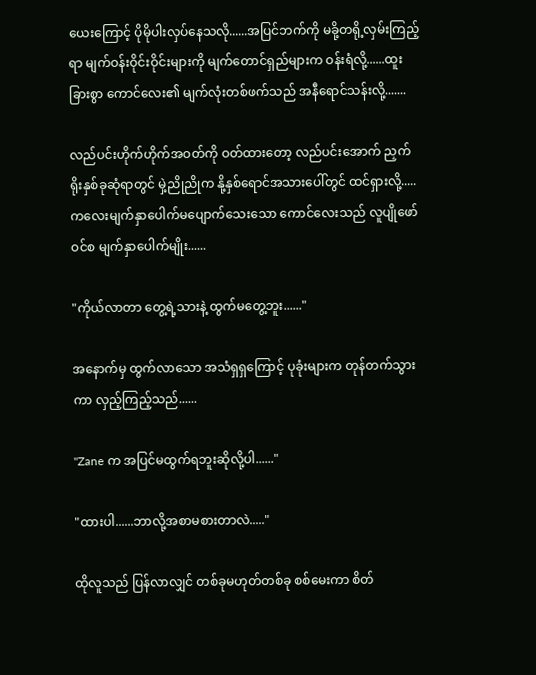ယေးကြောင့် ပိုမိုပါးလှပ်နေသလို......အပြင်ဘက်ကို မခို့တရို့လှမ်းကြည့်ရာ မျက်ဝန်းဝိုင်းဝိုင်းများကို မျက်တောင်ရှည်များက ဝန်းရံလို့......ထူးခြားစွာ ကောင်လေး၏ မျက်လုံးတစ်ဖက်သည် အနီရောင်သန်းလို့.......

လည်ပင်းဟိုက်ဟိုက်အဝတ်ကို ဝတ်ထားတော့ လည်ပင်းအောက် ညှက်ရိုးနှစ်ခုဆုံရာတွင် မှဲ့ညိုညိုက နို့နှစ်ရောင်အသားပေါ်တွင် ထင်ရှားလို့.....ကလေးမျက်နှာပေါက်မပျောက်သေးသော ကောင်လေးသည် လူပျိုဖော်ဝင်စ မျက်နှာပေါက်မျိုး......

"ကိုယ်လာတာ တွေ့ရဲ့သားနဲ့ ထွက်မတွေ့ဘူး......"

အနောက်မှ ထွက်လာသော အသံရှရှကြောင့် ပုခုံးများက တုန်တက်သွားကာ လှည့်ကြည့်သည်......

"Zane က အပြင်မထွက်ရဘူးဆိုလို့ပါ......"

"ထားပါ......ဘာလို့အစာမစားတာလဲ....."

ထိုလူသည် ပြန်လာလျှင် တစ်ခုမဟုတ်တစ်ခု စစ်မေးကာ စိတ်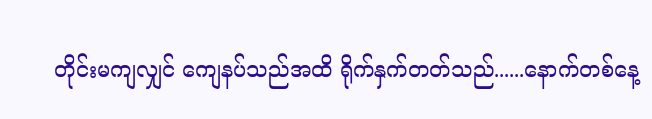တိုင်းမကျလျှင် ကျေနပ်သည်အထိ ရိုက်နှက်တတ်သည်......နောက်တစ်နေ့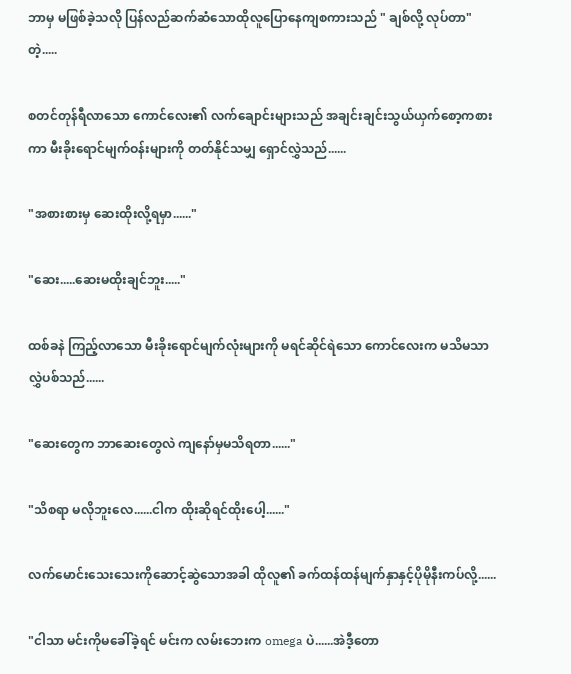ဘာမှ မဖြစ်ခဲ့သလို ပြန်လည်ဆက်ဆံသောထိုလူပြောနေကျစကားသည် " ချစ်လို့ လုပ်တာ" တဲ့.....

စတင်တုန်ရီလာသော ကောင်လေး၏ လက်ချောင်းများသည် အချင်းချင်းသွယ်ယှက်စော့ကစားကာ မီးခိုးရောင်မျက်ဝန်းများကို တတ်နိုင်သမျှ ရှောင်လွှဲသည်......

"အစားစားမှ ဆေးထိုးလို့ရမှာ......"

"ဆေး.....ဆေးမထိုးချင်ဘူး....."

ထစ်ခနဲ ကြည့်လာသော မီးခိုးရောင်မျက်လုံးများကို မရင်ဆိုင်ရဲသော ကောင်လေးက မသိမသာလွှဲပစ်သည်......

"ဆေးတွေက ဘာဆေးတွေလဲ ကျနော်မှမသိရတာ......"

"သိစရာ မလိုဘူးလေ......ငါက ထိုးဆိုရင်ထိုးပေါ့......"

လက်မောင်းသေးသေးကိုဆောင့်ဆွဲသောအခါ ထိုလူ၏ ခက်ထန်ထန်မျက်နှာနှင့်ပိုမိုနီးကပ်လို့......

"ငါသာ မင်းကိုမခေါ်ခဲ့ရင် မင်းက လမ်းဘေးက omega ပဲ......အဲဒီ့တော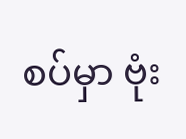စပ်မှာ ဗုံး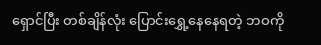ရှောင်ပြီး တစ်ချိန်လုံး ပြောင်းရွှေ့နေနေရတဲ့ ဘဝကို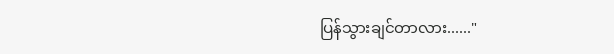ပြန်သွားချင်တာလား......"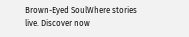Brown-Eyed SoulWhere stories live. Discover now